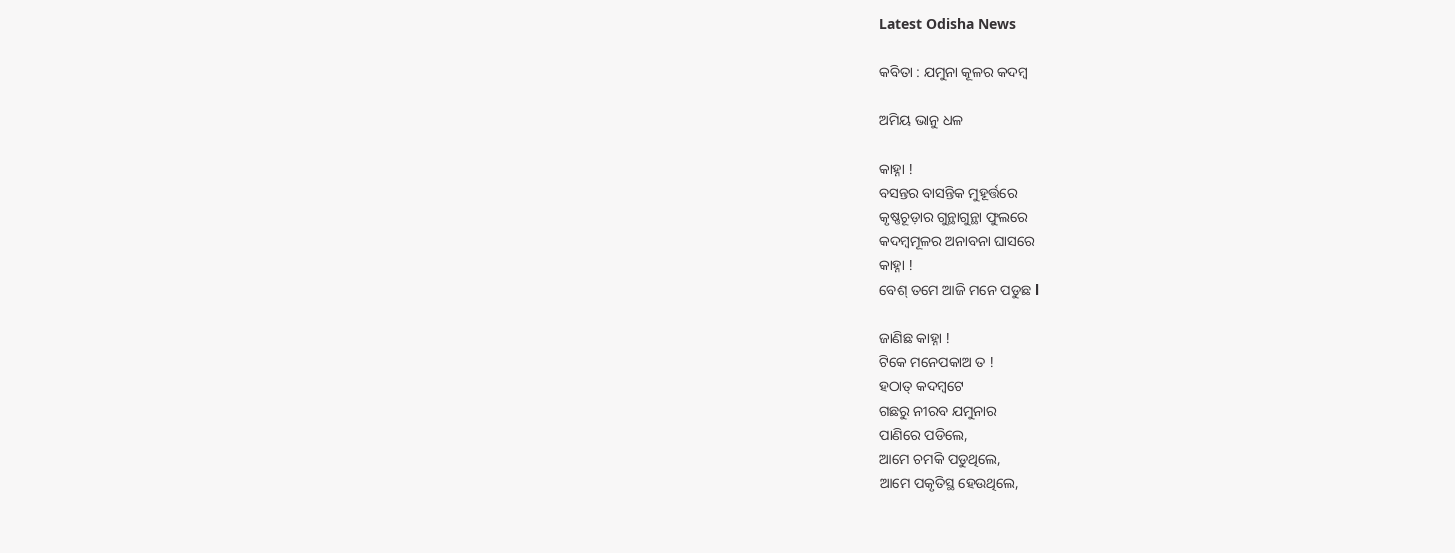Latest Odisha News

କବିତା : ଯମୁନା କୂଳର କଦମ୍ବ

ଅମିୟ ଭାନୁ ଧଳ

କାହ୍ନା !
ବସନ୍ତର ବାସନ୍ତିକ ମୁହୂର୍ତ୍ତରେ
କୃଷ୍ଣଚୂଡ଼ାର ଗୁନ୍ଥାଗୁନ୍ଥା ଫୁଲରେ
କଦମ୍ବମୂଳର ଅନାବନା ଘାସରେ
କାହ୍ନା !
ବେଶ୍ ତମେ ଆଜି ମନେ ପଡୁଛ l

ଜାଣିଛ କାହ୍ନା !
ଟିକେ ମନେପକାଅ ତ !
ହଠାତ୍ କଦମ୍ବଟେ
ଗଛରୁ ନୀରବ ଯମୁନାର
ପାଣିରେ ପଡିଲେ,
ଆମେ ଚମକି ପଡୁଥିଲେ,
ଆମେ ପକୃତିସ୍ଥ ହେଉଥିଲେ,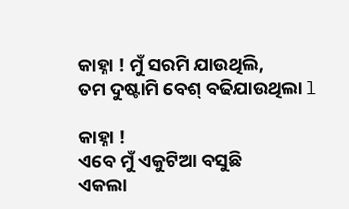କାହ୍ନା ! ମୁଁ ସରମି ଯାଉଥିଲି,
ତମ ଦୁଷ୍ଟାମି ବେଶ୍ ବଢିଯାଉଥିଲା l

କାହ୍ନା !
ଏବେ ମୁଁ ଏକୁଟିଆ ବସୁଛି
ଏକଲା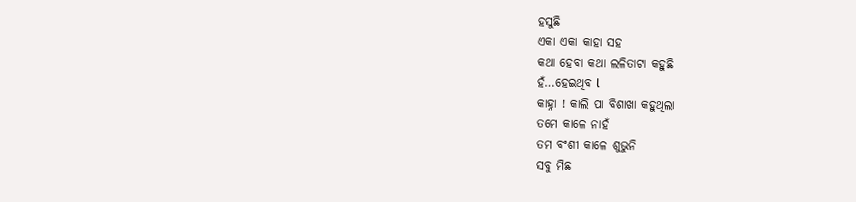ହସୁଛି
ଏକା ଏକା କାହା ସହ
କଥା ହେବା କଥା ଲଳିତାଟା କହୁଛି
ହଁ…ହେଇଥିବ l
କାହ୍ନା ! କାଲି ପା ବିଶାଖା କହୁଥିଲା
ତମେ କାଳେ ନାହଁ
ତମ ବଂଶୀ କାଳେ ଶୁଭୁନି
ସବୁ ମିଛ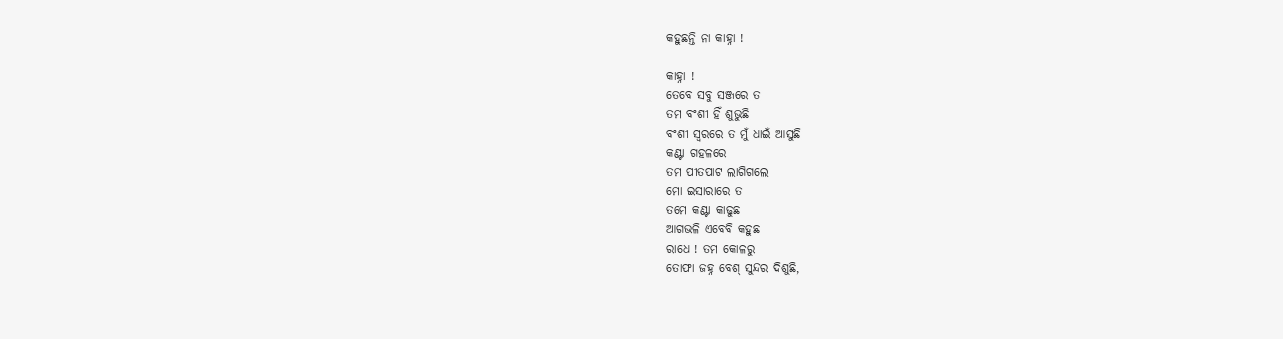କହୁଛନ୍ତି ନା କାହ୍ନା !

କାହ୍ନା !
ତେବେ ସବୁ ସଞ୍ଜରେ ତ
ତମ ବଂଶୀ ହିଁ ଶୁଭୁଛି
ବଂଶୀ ସ୍ବରରେ ତ ମୁଁ ଧାଇଁ ଆସୁଛି
କଣ୍ଟା ଗହଳରେ
ତମ ପୀତପାଟ ଲାଗିଗଲେ
ମୋ ଇସାରାରେ ତ
ତମେ କଣ୍ଟା କାଢୁଛ
ଆଗଭଳି ଏବେବି କହୁଛ
ରାଧେ ! ତମ କୋଳରୁ
ତୋଫା ଜହ୍ନ ବେଶ୍ ସୁନ୍ଦର ଦିଶୁଛି,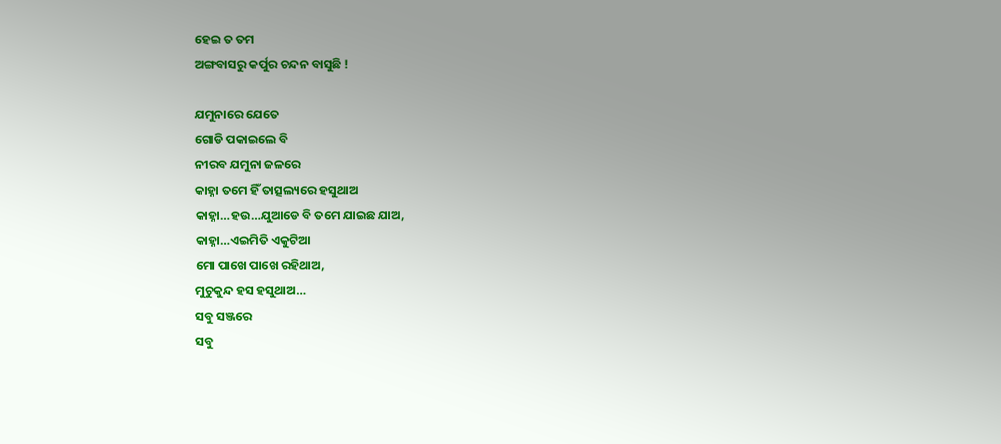ହେଇ ତ ତମ
ଅଙ୍ଗବାସରୁ କର୍ପୁର ଚନ୍ଦନ ବାସୁଛି !

ଯମୁନାରେ ଯେତେ
ଗୋଡି ପକାଇଲେ ବି
ନୀରବ ଯମୁନା ଜଳରେ
କାହ୍ନା ତମେ ହିଁ ତାତ୍ସଲ୍ୟରେ ହସୁଥାଅ
କାହ୍ନା…ହଉ…ଯୁଆଡେ ବି ତମେ ଯାଇଛ ଯାଅ,
କାହ୍ନା…ଏଇମିତି ଏକୁଟିଆ
ମୋ ପାଖେ ପାଖେ ରହିଥାଅ,
ମୁଚୁକୁନ୍ଦ ହସ ହସୁଥାଅ…
ସବୁ ସଞ୍ଜରେ
ସବୁ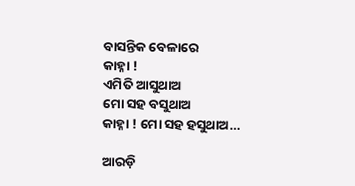ବାସନ୍ତିକ ବେଳାରେ
କାହ୍ନା !
ଏମିତି ଆସୁଥାଅ
ମୋ ସହ ବସୁଥାଅ
କାହ୍ନା ! ମୋ ସହ ହସୁଥାଅ…

ଆରଡ଼ି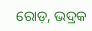ରୋଡ଼, ଭଦ୍ରକ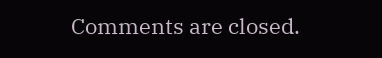Comments are closed.